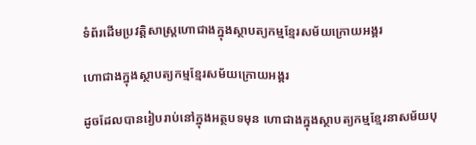ទំព័រដើមប្រវត្តិសាស្ត្រហោជាងក្នុងស្ថាបត្យកម្មខ្មែរសម័យក្រោយអង្គរ

ហោជាងក្នុងស្ថាបត្យកម្មខ្មែរសម័យក្រោយអង្គរ

ដូចដែលបានរៀបរាប់នៅក្នុងអត្ថបទមុន ហោជាងក្នុងស្ថាបត្យកម្មខ្មែរនាសម័យបុ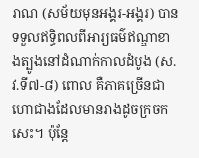រាណ (សម័យមុនអង្គរ-អង្គរ) បានទទួលឥទ្ធិពលពីអារ្យធម៌ឥណ្ឌាខាងត្បូងនៅដំណាក់កាលដំបូង (ស.វ.ទី៧-៨) ពោល គឺភាគច្រើនជាហោជាងដែលមានរាងដូចក្រចកសេះ។ ប៉ុន្តែ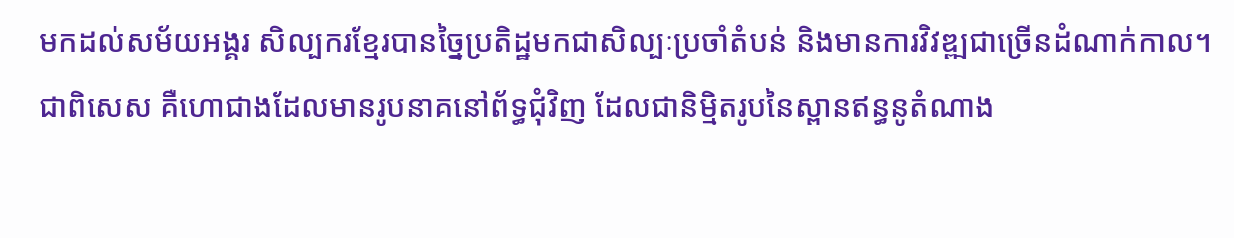មកដល់សម័យអង្គរ សិល្បករខ្មែរបានច្នៃប្រតិដ្ឋមកជាសិល្បៈប្រចាំតំបន់ និងមានការវិវឌ្ឍជាច្រើនដំណាក់កាល។ ជាពិសេស គឺហោជាងដែលមានរូបនាគនៅព័ទ្ធជុំវិញ ដែលជានិម្មិតរូបនៃស្ពានឥន្ធនូតំណាង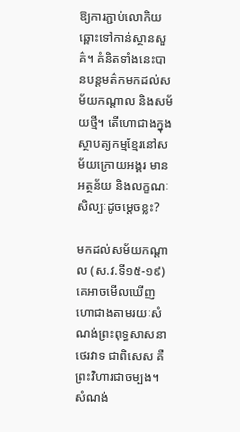ឱ្យការភ្ជាប់លោកិយឆ្ពោះទៅកាន់ស្ថានសួគ៌។ គំនិតទាំងនេះបានបន្តមត៌កមកដល់សម័យកណ្តាល និងសម័យថ្មី។ តើហោជាងក្នុងស្ថាបត្យកម្មខ្មែរនៅសម័យក្រោយអង្គរ មានអត្ថន័យ និងលក្ខណៈសិល្បៈដូចម្តេចខ្លះ?

មកដល់សម័យកណ្តាល (ស.វ.ទី១៥-១៩) គេអាចមើលឃើញហោជាងតាមរយៈសំណង់ព្រះពុទ្ធសាសនាថេរវាទ ជាពិសេស គឺព្រះវិហារជាចម្បង។ សំណង់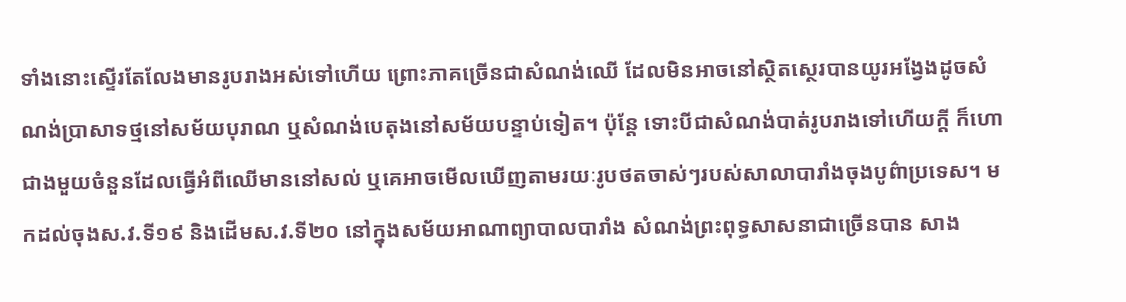ទាំងនោះស្ទើរតែលែងមានរូបរាងអស់ទៅហើយ ព្រោះភាគច្រើនជាសំណង់ឈើ ដែលមិនអាចនៅស្ថិតស្ថេរបានយូរអង្វែងដូចសំណង់ប្រាសាទថ្មនៅសម័យបុរាណ ឬសំណង់បេតុងនៅសម័យបន្ទាប់ទៀត។ ប៉ុន្តែ ទោះបីជាសំណង់បាត់រូបរាងទៅហើយក្តី ក៏ហោជាងមួយចំនួនដែលធ្វើអំពីឈើមាននៅសល់ ឬគេអាចមើលឃើញតាមរយៈរូបថតចាស់ៗរបស់សាលាបារាំងចុងបូព៌ាប្រទេស។ មកដល់ចុងស.វ.ទី១៩ និងដើមស.វ.ទី២០ នៅក្នុងសម័យអាណាព្យាបាលបារាំង សំណង់ព្រះពុទ្ធសាសនាជាច្រើនបាន សាង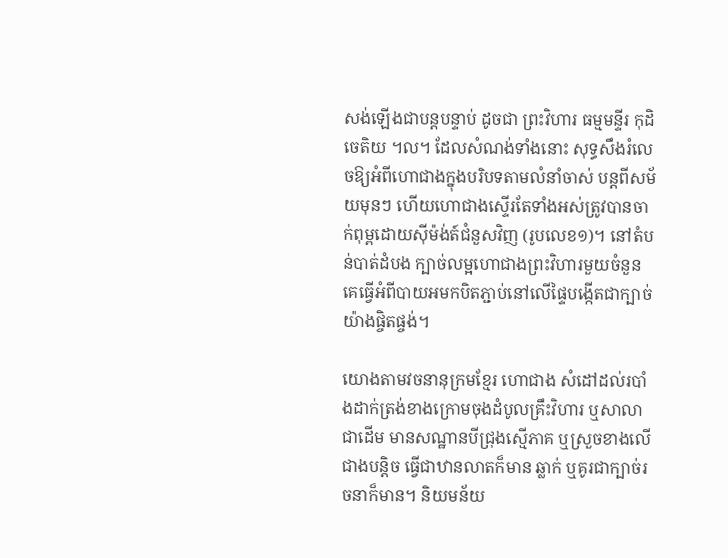សង់ឡើងជាបន្តបន្ទាប់ ដូចជា ព្រះវិហារ ធម្មមន្ទីរ កុដិ ចេតិយ ។ល។ ដែលសំណង់ទាំងនោះ សុទ្ធសឹងរំលេចឱ្យអំពីហោជាងក្នុងបរិបទតាមលំនាំចាស់ បន្តពីសម័យមុនៗ ហើយហោជាងស្ទើរតែទាំងអស់ត្រូវបានចាក់ពុម្ពដោយស៊ីម៉ង់ត៍ជំនួសវិញ (រូបលេខ១)។ នៅតំបន់បាត់ដំបង ក្បាច់លម្អហោជាងព្រះវិហារមួយចំនួន គេធ្វើអំពីបាយអមកបិតភ្ជាប់នៅលើផ្ទៃបង្កើតជាក្បាច់យ៉ាងផ្ចិតផ្ចង់។

យោងតាមវចនានុក្រមខ្មែរ ហោជាង សំដៅដល់របាំងដាក់ត្រង់ខាងក្រោមចុងដំបូលគ្រឹះវិហារ ឬសាលាជាដើម មានសណ្ឋានបីជ្រុងស្មើភាគ ឬស្រួចខាងលើជាងបន្តិច ធ្វើជាឋានលាតក៏មាន ឆ្លាក់ ឬគូរជាក្បាច់រចនាក៏មាន។ និយមន័យ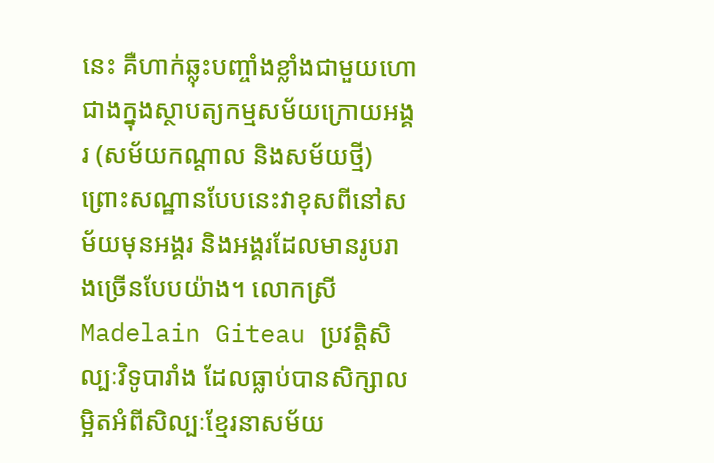នេះ គឺហាក់ឆ្លុះបញ្ចាំងខ្លាំងជាមួយហោជាងក្នុងស្ថាបត្យកម្មសម័យក្រោយអង្គរ (សម័យកណ្តាល និងសម័យថ្មី) ព្រោះសណ្ឋានបែបនេះវាខុសពីនៅសម័យមុនអង្គរ និងអង្គរដែលមានរូបរាងច្រើនបែបយ៉ាង។ លោកស្រី Madelain Giteau ប្រវត្តិសិល្បៈវិទូបារាំង ដែលធ្លាប់បានសិក្សាលម្អិតអំពីសិល្បៈខ្មែរនាសម័យ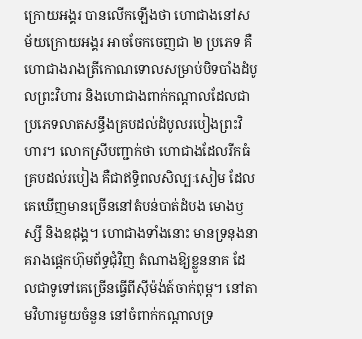ក្រោយអង្គរ បានលើកឡើងថា ហោជាងនៅសម័យក្រោយអង្គរ អាចចែកចេញជា ២ ប្រភេទ គឺហោជាងរាងត្រីកោណទោលសម្រាប់បិទបាំងដំបូលព្រះវិហារ និងហោជាងពាក់កណ្តាលដែលជាប្រភេទលាតសន្ធឹងគ្របដល់ដំបូលរបៀងព្រះវិហារ។ លោកស្រីបញ្ជាក់ថា ហោជាងដែលរីកធំគ្របដល់របៀង គឺជាឥទ្ធិពលសិល្បៈសៀម ដែលគេឃើញមានច្រើននៅតំបន់បាត់ដំបង មោងឫស្សី និងឧដុង្គ។ ហោជាងទាំងនោះ មានទ្រនុងនាគរាងផ្តេកហ៊ុមព័ទ្ធជុំវិញ តំណាងឱ្យខ្លួននាគ ដែលជាទូទៅគេច្រើនធ្វើពីស៊ីម៉ង់ត៍ចាក់ពុម្ព។ នៅតាមវិហារមួយចំនួន នៅចំពាក់កណ្តាលទ្រ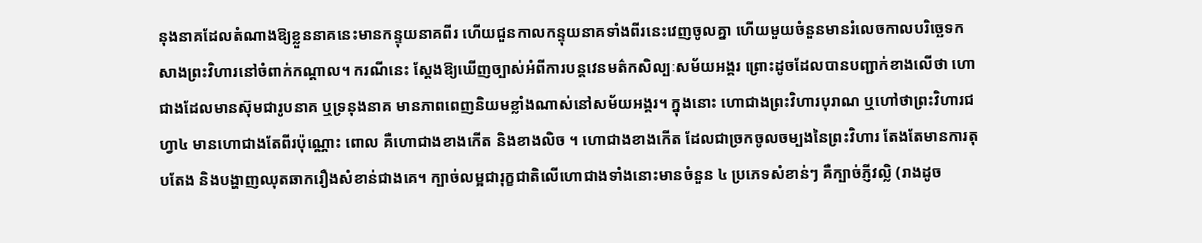នុងនាគដែលតំណាងឱ្យខ្លួននាគនេះមានកន្ទុយនាគពីរ ហើយជួនកាលកន្ទុយនាគទាំងពីរនេះវេញចូលគ្នា ហើយមួយចំនួនមានរំលេចកាលបរិច្ឆេទកសាងព្រះវិហារនៅចំពាក់កណ្តាល។ ករណីនេះ ស្តែងឱ្យឃើញច្បាស់អំពីការបន្តវេនមត៌កសិល្បៈសម័យអង្គរ ព្រោះដូចដែលបានបញ្ជាក់ខាងលើថា ហោជាងដែលមានស៊ុមជារូបនាគ ឬទ្រនុងនាគ មានភាពពេញនិយមខ្លាំងណាស់នៅសម័យអង្គរ។ ក្នុងនោះ ហោជាងព្រះវិហារបុរាណ ឬហៅថាព្រះវិហារជហ្វា៤ មានហោជាងតែពីរប៉ុណ្ណោះ ពោល គឺហោជាងខាងកើត និងខាងលិច ។ ហោជាងខាងកើត ដែលជាច្រកចូលចម្បងនៃព្រះវិហារ តែងតែមានការតុបតែង និងបង្ហាញឈុតឆាករឿងសំខាន់ជាងគេ។ ក្បាច់លម្អជារុក្ខជាតិលើហោជាងទាំងនោះមានចំនួន ៤ ប្រភេទសំខាន់ៗ គឺក្បាច់ភ្ញីវល្លិ (រាងដូច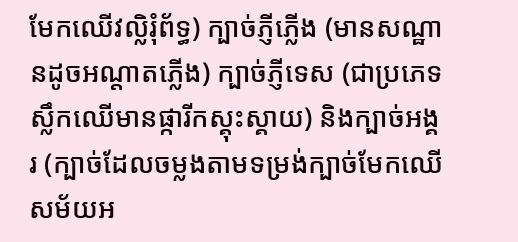មែកឈើវល្លិរុំព័ទ្ធ) ក្បាច់ភ្ញីភ្លើង (មានសណ្ឋានដូចអណ្តាតភ្លើង) ក្បាច់ភ្ញីទេស (ជាប្រភេទស្លឹកឈើមានផ្ការីកស្គុះស្គាយ) និងក្បាច់អង្គរ (ក្បាច់ដែលចម្លងតាមទម្រង់ក្បាច់មែកឈើសម័យអ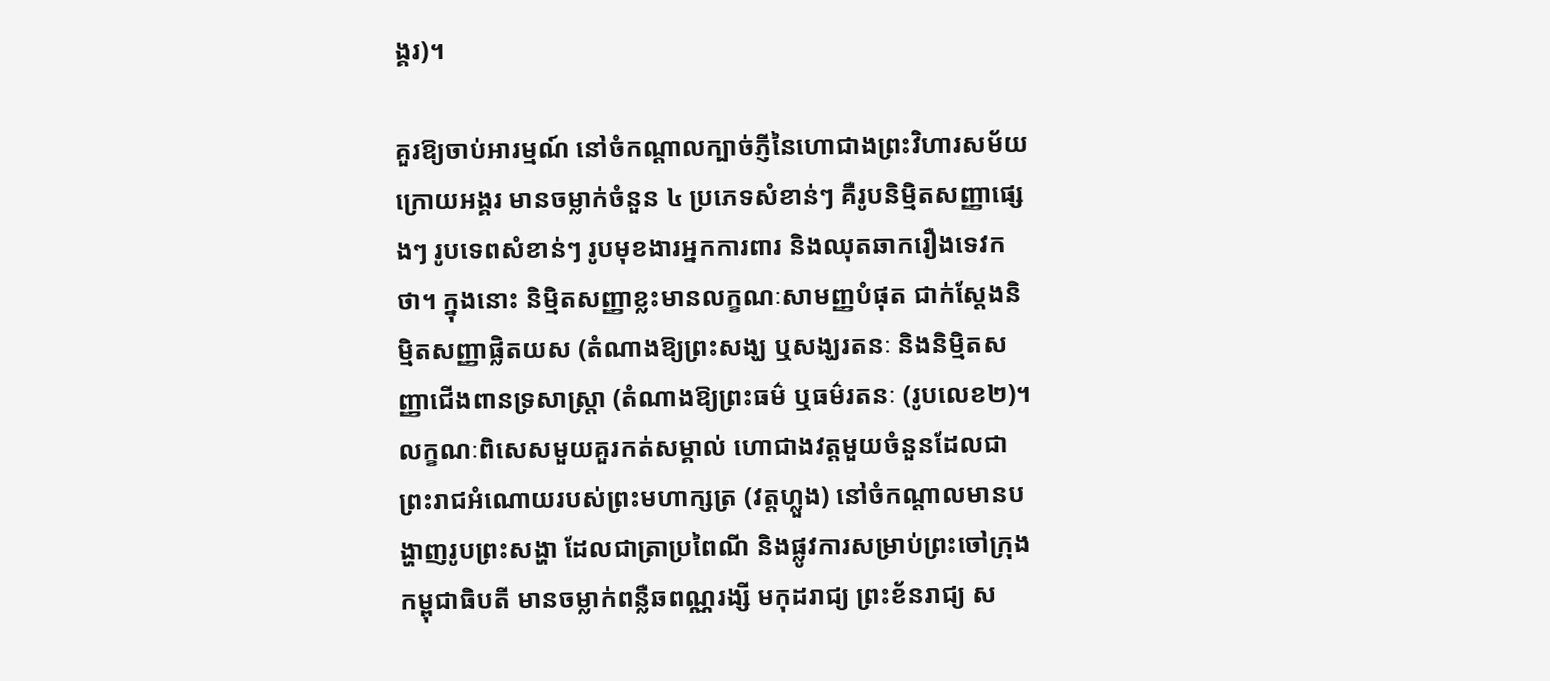ង្គរ)។

គួរឱ្យចាប់អារម្មណ៍ នៅចំកណ្តាលក្បាច់ភ្ញីនៃហោជាងព្រះវិហារសម័យក្រោយអង្គរ មានចម្លាក់ចំនួន ៤ ប្រភេទសំខាន់ៗ គឺរូបនិម្មិតសញ្ញាផ្សេងៗ រូបទេពសំខាន់ៗ រូបមុខងារអ្នកការពារ និងឈុតឆាករឿងទេវកថា។ ក្នុងនោះ និម្មិតសញ្ញាខ្លះមានលក្ខណៈសាមញ្ញបំផុត ជាក់ស្តែងនិម្មិតសញ្ញាផ្លិតយស (តំណាងឱ្យព្រះសង្ឃ ឬសង្ឃរតនៈ និងនិម្មិតសញ្ញាជើងពានទ្រសាស្រ្តា (តំណាងឱ្យព្រះធម៌ ឬធម៌រតនៈ (រូបលេខ២)។ លក្ខណៈពិសេសមួយគួរកត់សម្គាល់ ហោជាងវត្តមួយចំនួនដែលជាព្រះរាជអំណោយរបស់ព្រះមហាក្សត្រ (វត្តហ្លួង) នៅចំកណ្តាលមានបង្ហាញរូបព្រះសង្ហា ដែលជាត្រាប្រពៃណី និងផ្លូវការសម្រាប់ព្រះចៅក្រុងកម្ពុជាធិបតី មានចម្លាក់ពន្លឺឆពណ្ណរង្សី មកុដរាជ្យ ព្រះខ័នរាជ្យ ស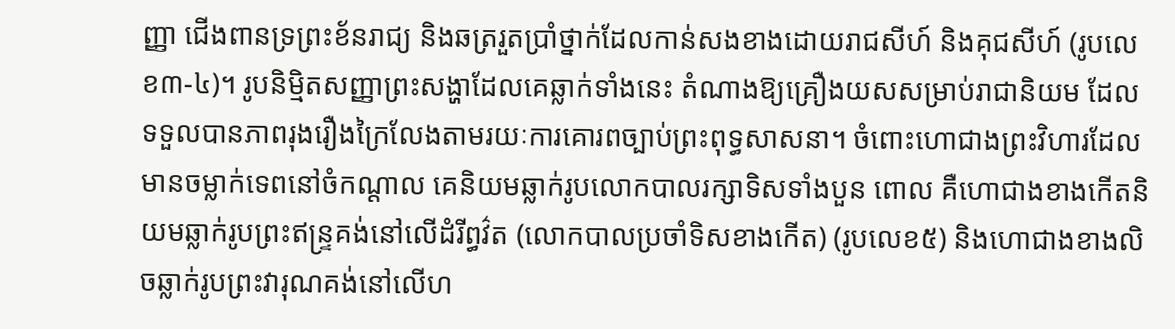ញ្ញា ជើងពានទ្រព្រះខ័នរាជ្យ និងឆត្ររួតប្រាំថ្នាក់ដែលកាន់សងខាងដោយរាជសីហ៍ និងគុជសីហ៍ (រូបលេខ៣-៤)។ រូបនិម្មិតសញ្ញាព្រះសង្ហាដែលគេឆ្លាក់ទាំងនេះ តំណាងឱ្យគ្រឿងយសសម្រាប់រាជានិយម ដែលទទួលបានភាពរុងរឿងក្រៃលែងតាមរយៈការគោរពច្បាប់ព្រះពុទ្ធសាសនា។ ចំពោះហោជាងព្រះវិហារដែលមានចម្លាក់ទេពនៅចំកណ្តាល គេនិយមឆ្លាក់រូបលោកបាលរក្សាទិសទាំងបួន ពោល គឺហោជាងខាងកើតនិយមឆ្លាក់រូបព្រះឥន្រ្ទគង់នៅលើដំរីព្ធវ៌ត (លោកបាលប្រចាំទិសខាងកើត) (រូបលេខ៥) និងហោជាងខាងលិចឆ្លាក់រូបព្រះវារុណគង់នៅលើហ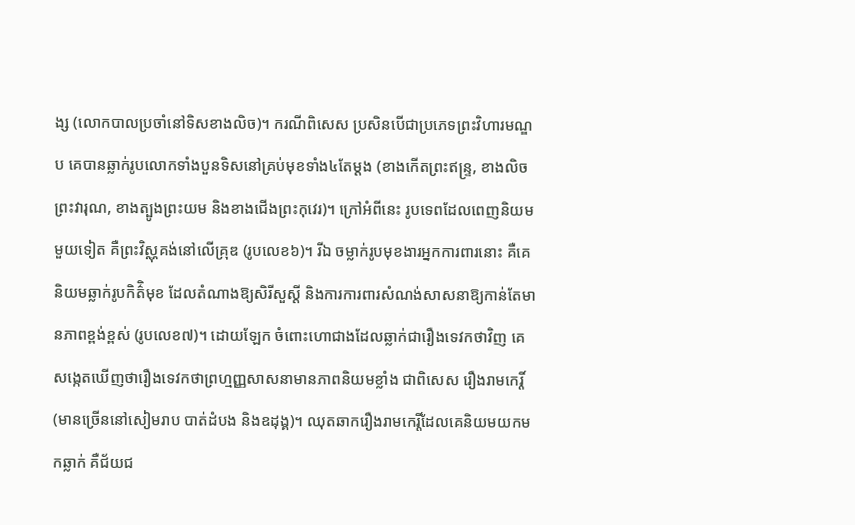ង្ស (លោកបាលប្រចាំនៅទិសខាងលិច)។ ករណីពិសេស ប្រសិនបើជាប្រភេទព្រះវិហារមណ្ឌប គេបានឆ្លាក់រូបលោកទាំងបួនទិសនៅគ្រប់មុខទាំង៤តែម្តង (ខាងកើតព្រះឥន្រ្ទ, ខាងលិចព្រះវារុណ, ខាងត្បូងព្រះយម និងខាងជើងព្រះកុវេរ)។ ក្រៅអំពីនេះ រូបទេពដែលពេញនិយមមួយទៀត គឺព្រះវិស្ណុគង់នៅលើគ្រុឌ (រូបលេខ៦)។ រីឯ ចម្លាក់រូបមុខងារអ្នកការពារនោះ គឺគេនិយមឆ្លាក់រូបកិត៌ិមុខ ដែលតំណាងឱ្យសិរីសួស្តី និងការការពារសំណង់សាសនាឱ្យកាន់តែមានភាពខ្ពង់ខ្ពស់ (រូបលេខ៧)។ ដោយឡែក ចំពោះហោជាងដែលឆ្លាក់ជារឿងទេវកថាវិញ គេសង្កេតឃើញថារឿងទេវកថាព្រហ្មញ្ញសាសនាមានភាពនិយមខ្លាំង ជាពិសេស រឿងរាមកេរ្តិ៍ (មានច្រើននៅសៀមរាប បាត់ដំបង និងឧដុង្គ)។ ឈុតឆាករឿងរាមកេរ្តិ៍ដែលគេនិយមយកមកឆ្លាក់ គឺជ័យជ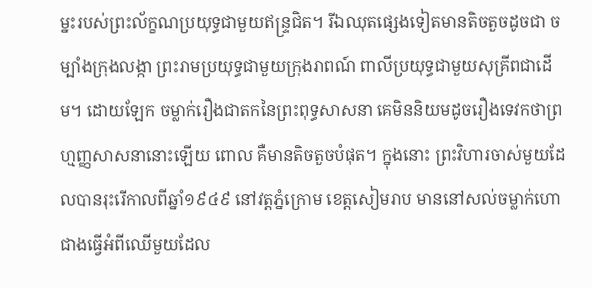ម្នះរបស់ព្រះល័ក្ខណប្រយុទ្ធជាមួយឥន្រ្ទជិត។ រីឯឈុតផ្សេងទៀតមានតិចតួចដូចជា ចម្បាំងក្រុងលង្កា ព្រះរាមប្រយុទ្ធជាមួយក្រុងរាពណ៍ ពាលីប្រយុទ្ធជាមួយសុគ្រីពជាដើម។ ដោយឡែក ចម្លាក់រឿងជាតកនៃព្រះពុទ្ធសាសនា គេមិននិយមដូចរឿងទេវកថាព្រហ្មញ្ញសាសនានោះឡើយ ពោល គឺមានតិចតួចបំផុត។ ក្នុងនោះ ព្រះវិហារចាស់មួយដែលបានរុះរើកាលពីឆ្នាំ១៩៤៩ នៅវត្តភ្នំក្រោម ខេត្តសៀមរាប មាននៅសល់ចម្លាក់ហោជាងធ្វើអំពីឈើមួយដែល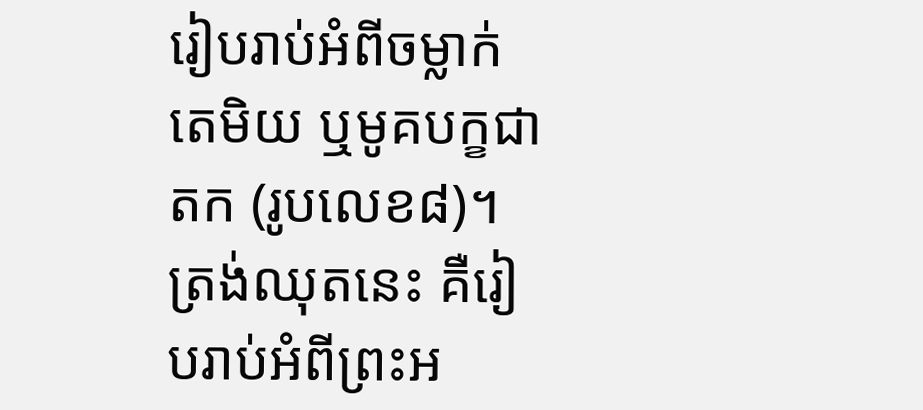រៀបរាប់អំពីចម្លាក់តេមិយ ឬមូគបក្ខជាតក (រូបលេខ៨)។ ត្រង់ឈុតនេះ គឺរៀបរាប់អំពីព្រះអ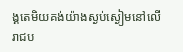ង្គតេមិយគង់យ៉ាងស្ងប់ស្ងៀមនៅលើរាជប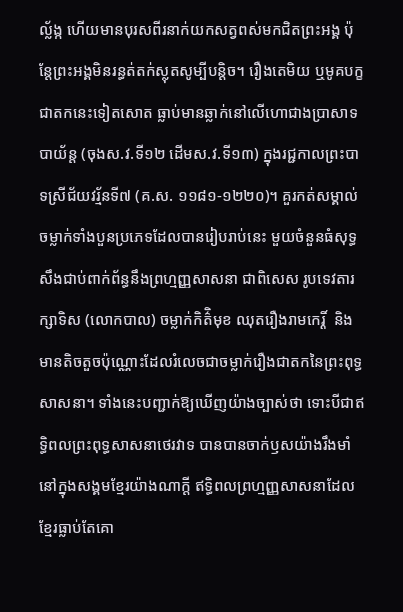ល្ល័ង្ក ហើយមានបុរសពីរនាក់យកសត្វពស់មកជិតព្រះអង្គ ប៉ុន្តែព្រះអង្គមិនរន្ធត់តក់ស្លុតសូម្បីបន្តិច។ រឿងតេមិយ ឬមូគបក្ខជាតកនេះទៀតសោត ធ្លាប់មានឆ្លាក់នៅលើហោជាងប្រាសាទបាយ័ន្ត (ចុងស.វ.ទី១២ ដើមស.វ.ទី១៣) ក្នុងរជ្ជកាលព្រះបាទស្រីជ័យវរ្ម័នទី៧ (គ.ស. ១១៨១-១២២០)។ គួរកត់សម្គាល់ចម្លាក់ទាំងបួនប្រភេទដែលបានរៀបរាប់នេះ មួយចំនួនធំសុទ្ធសឹងជាប់ពាក់ព័ន្ធនឹងព្រហ្មញ្ញសាសនា ជាពិសេស រូបទេវតារក្សាទិស (លោកបាល) ចម្លាក់កិត៌ិមុខ ឈុតរឿងរាមកេរ្តិ៍  និងមានតិចតួចប៉ុណ្ណោះដែលរំលេចជាចម្លាក់រឿងជាតកនៃព្រះពុទ្ធសាសនា។ ទាំងនេះបញ្ជាក់ឱ្យឃើញយ៉ាងច្បាស់ថា ទោះបីជាឥទ្ធិពលព្រះពុទ្ធសាសនាថេរវាទ បានបានចាក់ឫសយ៉ាងរឹងមាំនៅក្នុងសង្គមខ្មែរយ៉ាងណាក្តី ឥទ្ធិពលព្រហ្មញ្ញសាសនាដែលខ្មែរធ្លាប់តែគោ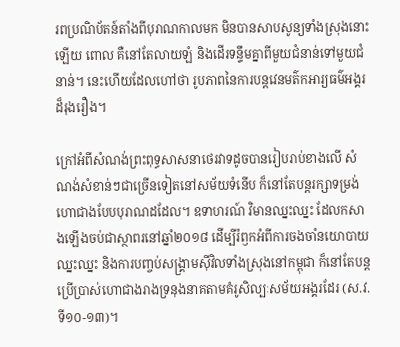រពប្រណិប័តន៍តាំងពីបុរាណកាលមក មិនបានសាបសូន្យទាំងស្រុងនោះឡើយ ពោល គឺនៅតែលាយឡំ និងដើរទន្ទឹមគ្នាពីមួយជំនាន់ទៅមួយជំនាន់។ នេះហើយដែលហៅថា រូបភាពនៃការបន្តវេនមត៌កអារ្យធម៌អង្គរដ៏រុងរឿង។

ក្រៅអំពីសំណង់ព្រះពុទ្ធសាសនាថេរវាទដូចបានរៀបរាប់ខាងលើ សំណង់សំខាន់ៗជាច្រើនទៀតនៅសម័យទំនើប ក៏នៅតែបន្តរក្សាទម្រង់ហោជាងបែបបុរាណដដែល។ ឧទាហរណ៍ វិមានឈ្នះឈ្នះ ដែលកសាងឡើងចប់ជាស្ថាពរនៅឆ្នាំ២០១៨ ដើម្បីរំឭកអំពីការចងចាំនយោបាយឈ្នះឈ្នះ និងការបញ្ចប់សង្រ្គាមស៊ីវិលទាំងស្រុងនៅកម្ពុជា ក៏នៅតែបន្តប្រើប្រាស់ហោជាងរាងទ្រនុងនាគតាមគំរូសិល្បៈសម័យអង្គរដែរ (ស.វ.ទី១០-១៣)។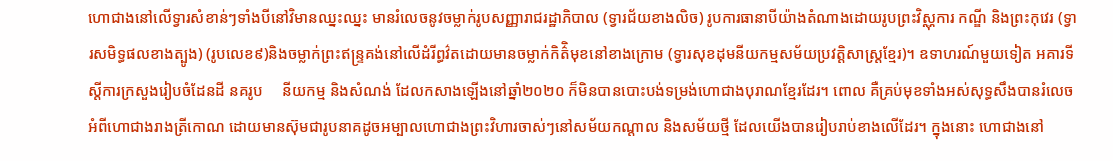ហោជាងនៅលើទ្វារសំខាន់ៗទាំងបីនៅវិមានឈ្នះឈ្នះ មានរំលេចនូវចម្លាក់រូបសញ្ញារាជរដ្ឋាភិបាល (ទ្វារជ័យខាងលិច) រូបការធានាបីយ៉ាងតំណាងដោយរូបព្រះវិស្ណុការ កណ្ឌី និងព្រះកុវេរ (ទ្វារសមិទ្ធផលខាងត្បូង) (រូបលេខ៩)និងចម្លាក់ព្រះឥន្រ្ទគង់នៅលើដំរីព្ធវ៌តដោយមានចម្លាក់កិត៌ិមុខនៅខាងក្រោម (ទ្វារសុខដុមនីយកម្មសម័យប្រវត្តិសាស្រ្តខ្មែរ)។ ឧទាហរណ៍មួយទៀត អគារទីស្តីការក្រសួងរៀបចំដែនដី នគរូប     នីយកម្ម និងសំណង់ ដែលកសាងឡើងនៅឆ្នាំ២០២០ ក៏មិនបានបោះបង់ទម្រង់ហោជាងបុរាណខ្មែរដែរ។ ពោល គឺគ្រប់មុខទាំងអស់សុទ្ធសឹងបានរំលេចអំពីហោជាងរាងត្រីកោណ ដោយមានស៊ុមជារូបនាគដូចអម្បាលហោជាងព្រះវិហារចាស់ៗនៅសម័យកណ្តាល និងសម័យថ្មី ដែលយើងបានរៀបរាប់ខាងលើដែរ។ ក្នុងនោះ ហោជាងនៅ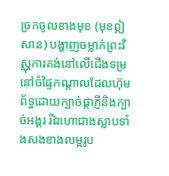ច្រកចូលខាងមុខ (មុខឦសាន) បង្ហាញចម្លាក់ព្រះវិស្ណុការគង់នៅលើជើងទម្រនៅចំផ្ទៃកណ្តាលដែលហ៊ុមព័ទ្ធដោយក្បាច់ផ្កាភ្ញីនិងក្បាច់អង្គរ រីឯហោជាងស្លាបទាំងសងខាងលម្អរូប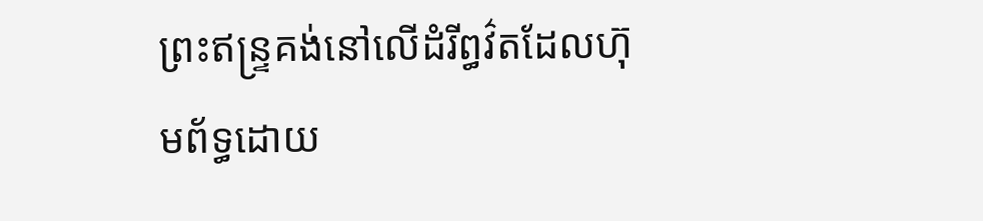ព្រះឥន្រ្ទគង់នៅលើដំរីព្ធវ៌តដែលហ៊ុមព័ទ្ធដោយ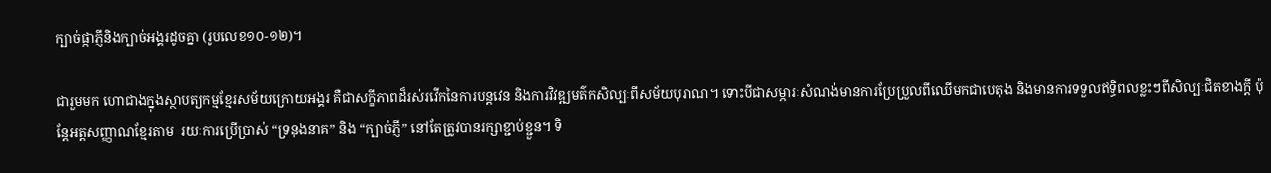ក្បាច់ផ្កាភ្ញីនិងក្បាច់អង្គរដូចគ្នា (រូបលេខ១០-១២)។

ជារួមមក ហោជាងក្នុងស្ថាបត្យកម្មខ្មែរសម័យក្រោយអង្គរ គឺជាសក្ខីភាពដ៏រស់រវើកនៃការបន្តវេន និងការវិវឌ្ឍមត៌កសិល្បៈពីសម័យបុរាណ។ ទោះបីជាសម្ភារៈសំណង់មានការប្រែប្រួលពីឈើមកជាបេតុង និងមានការទទួលឥទ្ធិពលខ្លះៗពីសិល្បៈជិតខាងក្ដី ប៉ុន្តែអត្តសញ្ញាណខ្មែរតាម  រយៈការប្រើប្រាស់ “ទ្រនុងនាគ” និង “ក្បាច់ភ្ញី” នៅតែត្រូវបានរក្សាខ្ជាប់ខ្ជួន។ ទិ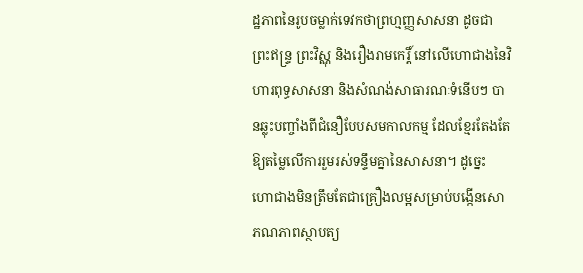ដ្ឋភាពនៃរូបចម្លាក់ទេវកថាព្រហ្មញ្ញសាសនា ដូចជាព្រះឥន្ទ្រ ព្រះវិស្ណុ និងរឿងរាមកេរ្តិ៍ នៅលើហោជាងនៃវិហារពុទ្ធសាសនា និងសំណង់សាធារណៈទំនើបៗ បានឆ្លុះបញ្ចាំងពីជំនឿបែបសមកាលកម្ម ដែលខ្មែរតែងតែឱ្យតម្លៃលើការរួមរស់ទន្ទឹមគ្នានៃសាសនា។ ដូច្នេះ ហោជាងមិនត្រឹមតែជាគ្រឿងលម្អសម្រាប់បង្កើនសោភណភាពស្ថាបត្យ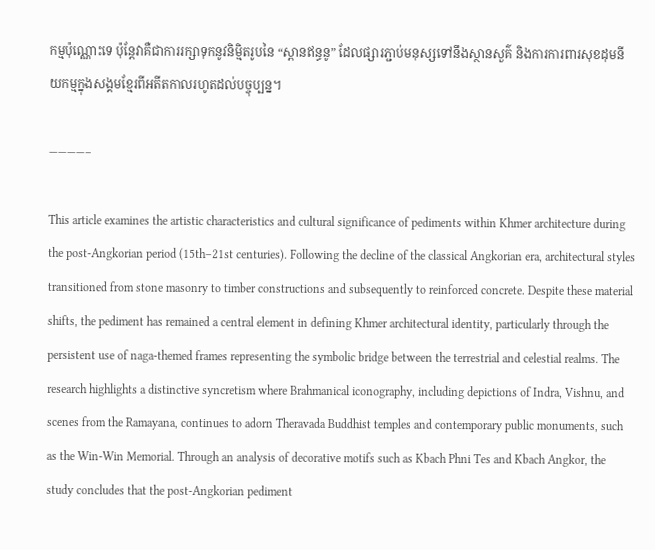កម្មប៉ុណ្ណោះទេ ប៉ុន្តែវាគឺជាការរក្សាទុកនូវនិម្មិតរូបនៃ “ស្ពានឥន្ធនូ” ដែលផ្សារភ្ជាប់មនុស្សទៅនឹងស្ថានសួគ៌ និងការការពារសុខដុមនីយកម្មក្នុងសង្គមខ្មែរពីអតីតកាលរហូតដល់បច្ចុប្បន្ន។

————–

This article examines the artistic characteristics and cultural significance of pediments within Khmer architecture during the post-Angkorian period (15th–21st centuries). Following the decline of the classical Angkorian era, architectural styles transitioned from stone masonry to timber constructions and subsequently to reinforced concrete. Despite these material shifts, the pediment has remained a central element in defining Khmer architectural identity, particularly through the persistent use of naga-themed frames representing the symbolic bridge between the terrestrial and celestial realms. The research highlights a distinctive syncretism where Brahmanical iconography, including depictions of Indra, Vishnu, and scenes from the Ramayana, continues to adorn Theravada Buddhist temples and contemporary public monuments, such as the Win-Win Memorial. Through an analysis of decorative motifs such as Kbach Phni Tes and Kbach Angkor, the study concludes that the post-Angkorian pediment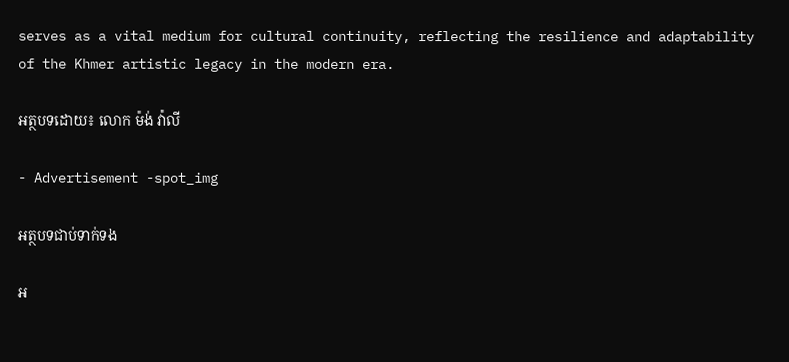serves as a vital medium for cultural continuity, reflecting the resilience and adaptability of the Khmer artistic legacy in the modern era.

អត្ថបទដោយ៖ លោក ម៉ង់ វ៉ាលី

- Advertisement -spot_img

អត្ថបទជាប់ទាក់ទង

អ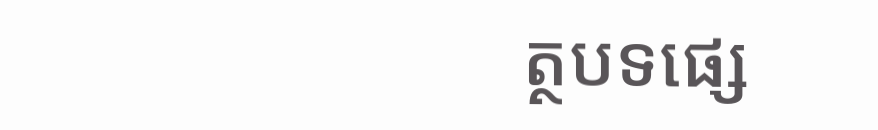ត្ថបទផ្សេ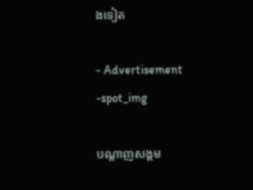ងទៀត

- Advertisement -spot_img

បណ្ដាញសង្គម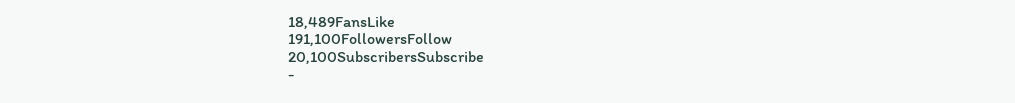18,489FansLike
191,100FollowersFollow
20,100SubscribersSubscribe
-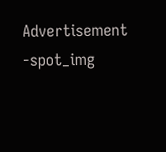Advertisement -spot_img